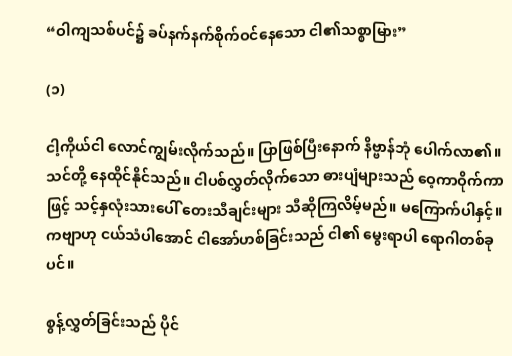“ဝါကျသစ်ပင်၌ ခပ်နက်နက်စိုက်ဝင်နေသော ငါ၏သစ္စာမြား”

(၁)

ငါ့ကိုယ်ငါ လောင်ကျွမ်းလိုက်သည်။ ပြာဖြစ်ပြီးနောက် နိဗ္ဗာန်ဘုံ ပေါက်လာ၏။ သင်တို့ နေထိုင်နိုင်သည်။ ငါပစ်လွှတ်လိုက်သော ဓားပျံများသည် ဝေ့ကာဝိုက်ကာဖြင့် သင့်နှလုံးသားပေါ် တေးသီချင်းများ သီဆိုကြလိမ့်မည်။ မကြောက်ပါနှင့်။ ကဗျာဟု ငယ်သံပါအောင် ငါအော်ဟစ်ခြင်းသည် ငါ၏ မွေးရာပါ ရောဂါတစ်ခုပင်။

စွန့်လွှတ်ခြင်းသည် ပိုင်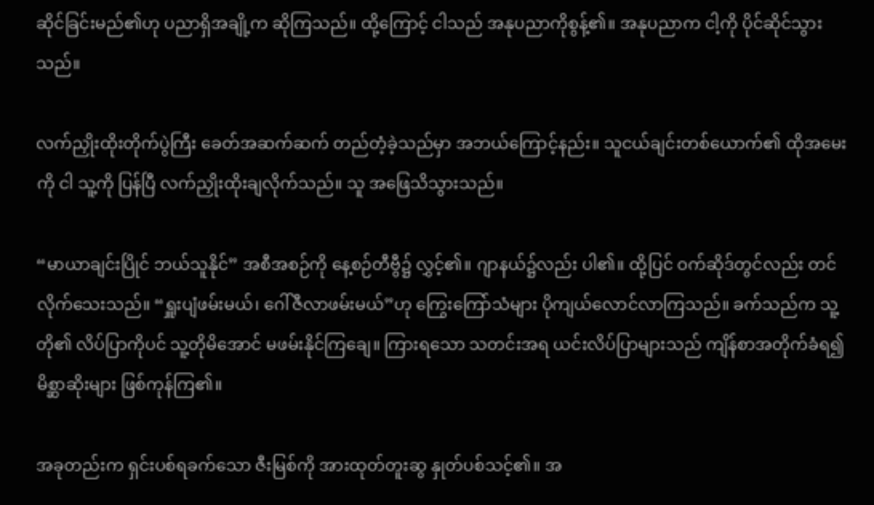ဆိုင်ခြင်းမည်၏ဟု ပညာရှိအချို့က ဆိုကြသည်။ ထို့ကြောင့် ငါသည် အနုပညာကိုစွန့်၏။ အနုပညာက ငါ့ကို ပိုင်ဆိုင်သွားသည်။

လက်ညှိုးထိုးတိုက်ပွဲကြီး ခေတ်အဆက်ဆက် တည်တံ့ခဲ့သည်မှာ အဘယ်ကြောင့်နည်း။ သူငယ်ချင်းတစ်ယောက်၏ ထိုအမေးကို ငါ သူ့ကို ပြန်ပြီ လက်ညှိုးထိုးချလိုက်သည်။ သူ အဖြေသိသွားသည်။

“မာယာချင်းပြိုင် ဘယ်သူနိုင်” အစီအစဉ်ကို နေ့စဉ်တီဗွီ၌ လွှင့်၏။ ဂျာနယ်၌လည်း ပါ၏။ ထို့ပြင် ဝက်ဆိုဒ်တွင်လည်း တင်လိုက်သေးသည်။ “ရှူးပျံဖမ်းမယ်၊ ဂေါ်ဇီလာဖမ်းမယ်”ဟု ကြွေးကြော်သံများ ပိုကျယ်လောင်လာကြသည်။ ခက်သည်က သူ့တို၏ လိပ်ပြာကိုပင် သူ့တိုမိအောင် မဖမ်းနိုင်ကြချေ။ ကြားရသော သတင်းအရ ယင်းလိပ်ပြာများသည် ကျိန်စာအတိုက်ခံရ၍ မိစ္ဆာဆိုးများ ဖြစ်ကုန်ကြ၏။

အခုတည်းက ရှင်းပစ်ရခက်သော ဇီးမြစ်ကို အားထုတ်တူးဆွ နှုတ်ပစ်သင့်၏။ အ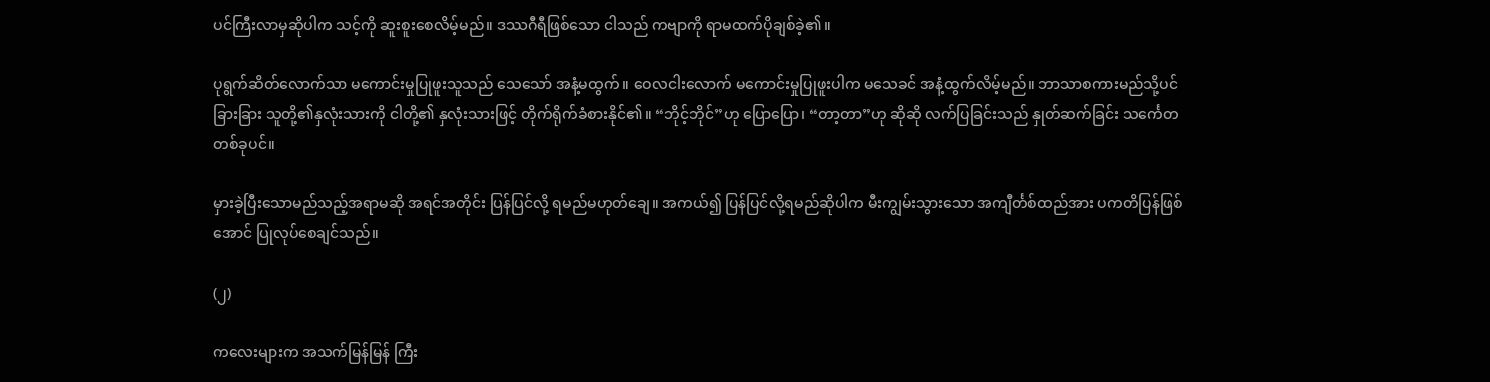ပင်ကြီးလာမှဆိုပါက သင့်ကို ဆူးစူးစေလိမ့်မည်။ ဒဿဂီရီဖြစ်သော ငါသည် ကဗျာကို ရာမထက်ပိုချစ်ခဲ့၏။

ပုရွက်ဆိတ်လောက်သာ မကောင်းမှုပြုဖူးသူသည် သေသော် အနံ့မထွက်။ ဝေလငါးလောက် မကောင်းမှုပြုဖူးပါက မသေခင် အနံ့ထွက်လိမ့်မည်။ ဘာသာစကားမည်သို့ပင်ခြားခြား သူတို့၏နှလုံးသားကို ငါတို့၏ နှလုံးသားဖြင့် တိုက်ရိုက်ခံစားနိုင်၏။ “ဘိုင့်ဘိုင်”ဟု ပြောပြော၊ “တာ့တာ”ဟု ဆိုဆို လက်ပြခြင်းသည် နှုတ်ဆက်ခြင်း သင်္ကေတတစ်ခုပင်။

မှားခဲ့ပြီးသောမည်သည့်အရာမဆို အရင်အတိုင်း ပြန်ပြင်လို့ ရမည်မဟုတ်ချေ။ အကယ်၍ ပြန်ပြင်လို့ရမည်ဆိုပါက မီးကျွမ်းသွားသော အကျီင်္တစ်ထည်အား ပကတိပြန်ဖြစ်အောင် ပြုလုပ်စေချင်သည်။

(၂)

ကလေးများက အသက်မြန်မြန် ကြီး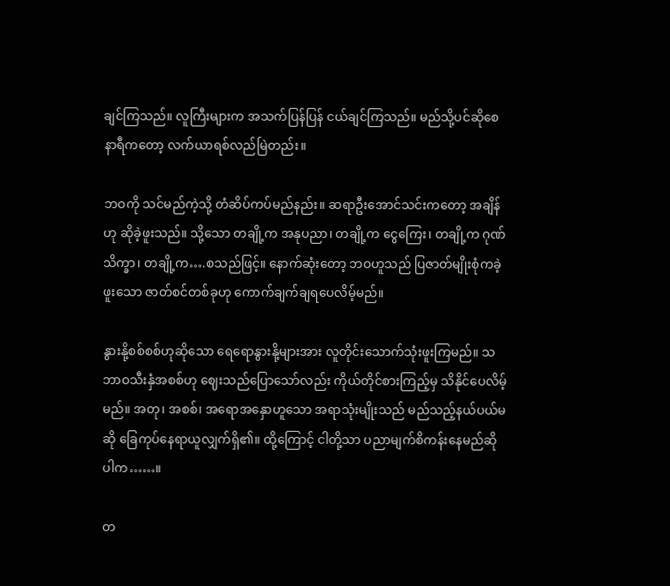ချင်ကြသည်။ လူကြီးများက အသက်ပြန်ပြန် ငယ်ချင်ကြသည်။ မည်သို့ပင်ဆိုစေ နာရီကတော့ လက်ယာရစ်လည်မြဲတည်း။

ဘဝကို သင်မည်ကဲ့သို့ တံဆိပ်ကပ်မည်နည်း။ ဆရာဦးအောင်သင်းကတော့ အချိန်ဟု ဆိုခဲ့ဖူးသည်။ သို့သော တချို့က အနုပညာ၊ တချို့က ငွေကြေး၊ တချို့က ဂုဏ်သိက္ခာ၊ တချို့က….စသည်ဖြင့်။ နောက်ဆုံးတော့ ဘဝဟူသည် ပြဇာတ်မျိုးစုံကခဲ့ဖူးသော ဇာတ်စင်တစ်ခုဟု ကောက်ချက်ချရပေလိမ့်မည်။

နွားနို့စစ်စစ်ဟုဆိုသော ရေရောနွားနို့များအား လူတိုင်းသောက်သုံးဖူးကြမည်။ သဘာဝသီးနှံအစစ်ဟု ဈေးသည်ပြောသော်လည်း ကိုယ်တိုင်စားကြည့်မှ သိနိုင်ပေလိမ့်မည်။ အတု၊ အစစ်၊ အရောအနှောဟူသော အရာသုံးမျိုးသည် မည်သည့်နယ်ပယ်မဆို ခြေကုပ်နေရာယူလျှက်ရှိ၏။ ထို့ကြောင့် ငါတို့သာ ပညာမျက်စိကန်းနေမည်ဆိုပါက……။

တ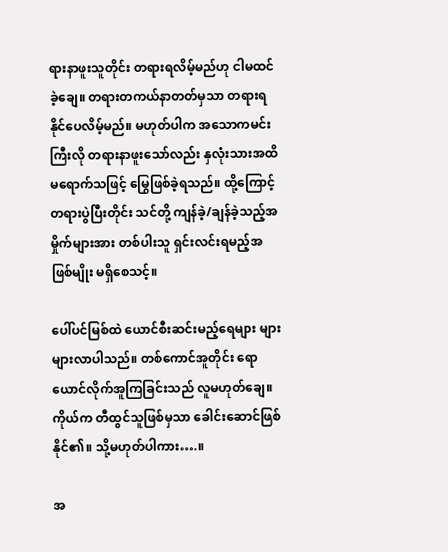ရားနာဖူးသူတိုင်း တရားရလိမ့်မည်ဟု ငါမထင်ခဲ့ချေ။ တရားတကယ်နာတတ်မှသာ တရားရနိုင်ပေလိမ့်မည်။ မဟုတ်ပါက အသောကမင်းကြီးလို တရားနာဖူးသော်လည်း နှလုံးသားအထိ မရောက်သဖြင့် မြွေဖြစ်ခဲ့ရသည်။ ထို့ကြောင့် တရားပွဲပြီးတိုင်း သင်တို့ ကျန်ခဲ့/ချန်ခဲ့သည့်အမှိုက်များအား တစ်ပါးသူ ရှင်းလင်းရမည့်အဖြစ်မျိုး မရှိစေသင့်။

ပေါ်ပင်မြစ်ထဲ ယောင်စီးဆင်းမည့်ရေများ များများလာပါသည်။ တစ်ကောင်အူတိုင်း ရောယောင်လိုက်အူကြခြင်းသည် လူမဟုတ်ချေ။ ကိုယ်က တီထွင်သူဖြစ်မှသာ ခေါင်းဆောင်ဖြစ်နိုင်၏။ သို့မဟုတ်ပါကား….။

အ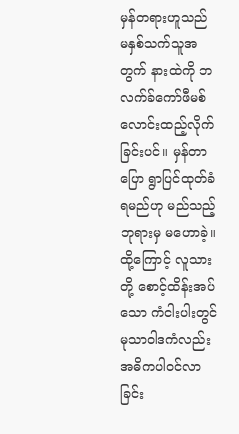မှန်တရားဟူသည် မနှစ်သက်သူအတွက် နားထဲကို ဘလက်ခ်ကော်ဖီမစ် လောင်းထည့်လိုက်ခြင်းပင်။ မှန်တာပြော ရွာပြင်ထုတ်ခံရမည်ဟု မည်သည့်ဘုရားမှ မဟောခဲ့။ ထို့ကြောင့် လူသားတို့ စောင့်ထိန်းအပ်သော ကံငါးပါးတွင် မုသာဝါဒကံလည်း အဓိကပါဝင်လာခြင်း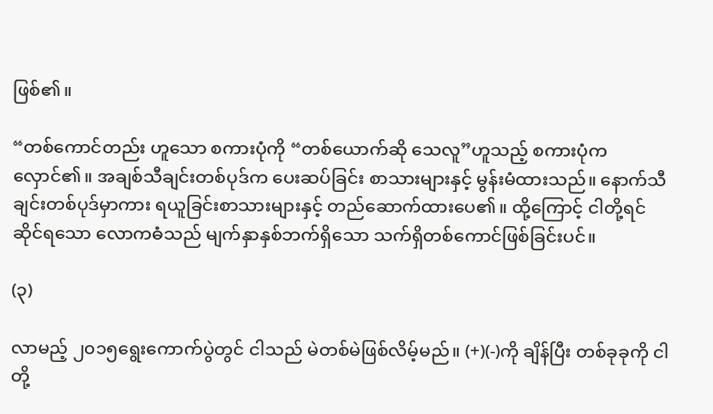ဖြစ်၏။

“တစ်ကောင်တည်း ဟူသော စကားပုံကို “တစ်ယောက်ဆို သေလူ”ဟူသည့် စကားပုံက လှောင်၏။ အချစ်သီချင်းတစ်ပုဒ်က ပေးဆပ်ခြင်း စာသားများနှင့် မွန်းမံထားသည်။ နောက်သီချင်းတစ်ပုဒ်မှာကား ရယူခြင်းစာသားများနှင့် တည်ဆောက်ထားပေ၏။ ထို့ကြောင့် ငါတို့ရင်ဆိုင်ရသော လောကဓံသည် မျက်နှာနှစ်ဘက်ရှိသော သက်ရှိတစ်ကောင်ဖြစ်ခြင်းပင်။

(၃)

လာမည့် ၂၀၁၅ရွေးကောက်ပွဲတွင် ငါသည် မဲတစ်မဲဖြစ်လိမ့်မည်။ (+)(-)ကို ချိန်ပြီး တစ်ခုခုကို ငါတို့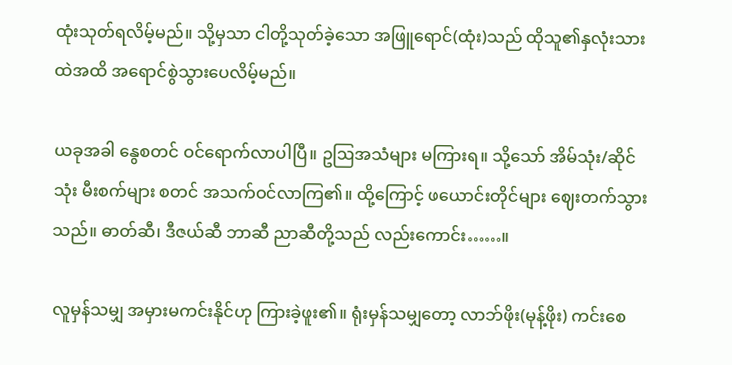ထုံးသုတ်ရလိမ့်မည်။ သို့မှသာ ငါတို့သုတ်ခဲ့သော အဖြူရောင်(ထုံး)သည် ထိုသူ၏နှလုံးသားထဲအထိ အရောင်စွဲသွားပေလိမ့်မည်။

ယခုအခါ နွေစတင် ဝင်ရောက်လာပါပြီ။ ဥဩအသံများ မကြားရ။ သို့သော် အိမ်သုံး/ဆိုင်သုံး မီးစက်များ စတင် အသက်ဝင်လာကြ၏။ ထို့ကြောင့် ဖယောင်းတိုင်များ ဈေးတက်သွားသည်။ ဓာတ်ဆီ၊ ဒီဇယ်ဆီ ဘာဆီ ညာဆီတို့သည် လည်းကောင်း……။

လူမှန်သမျှ အမှားမကင်းနိုင်ဟု ကြားခဲ့ဖူး၏။ ရုံးမှန်သမျှတော့ လာဘ်ဖိုး(မုန့်ဖိုး) ကင်းစေ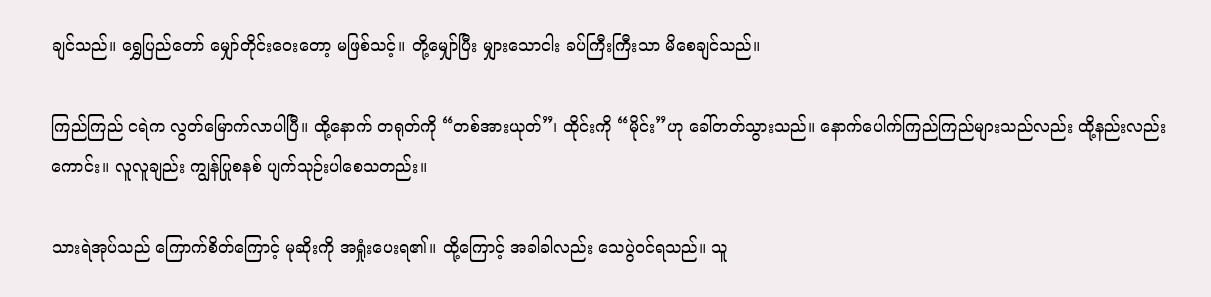ချင်သည်။ ရွှေပြည်တော် မျှော်တိုင်းဝေးတော့ မဖြစ်သင့်။ တို့မျှော်ပြီး မျှားသောငါး ခပ်ကြီးကြီးသာ မိစေချင်သည်။

ကြည်ကြည် ငရဲက လွတ်မြောက်လာပါပြီ။ ထို့နောက် တရုတ်ကို “တစ်အားယုတ်”၊ ထိုင်းကို “မိုင်း”ဟု ခေါ်တတ်သွားသည်။ နောက်ပေါက်ကြည်ကြည်များသည်လည်း ထို့နည်းလည်းကောင်း။ လူလူချည်း ကျွန်ပြုစနစ် ပျက်သုဉ်းပါစေသတည်း။

သားရဲအုပ်သည် ကြောက်စိတ်ကြောင့် မုဆိုးကို အရှုံးပေးရ၏။ ထို့ကြောင့် အခါခါလည်း သေပွဲဝင်ရသည်။ သူ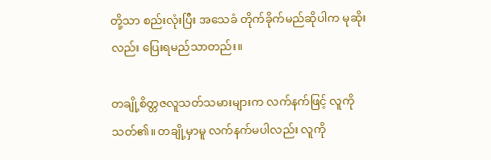တို့သာ စည်းလုံးပြီး အသေခံ တိုက်ခိုက်မည်ဆိုပါက မုဆိုးလည်း ပြေးရမည်သာတည်း။

တချို့စိတ္တဇလူသတ်သမားများက လက်နက်ဖြင့် လူကို သတ်၏။ တချို့မှာမူ လက်နက်မပါလည်း လူကို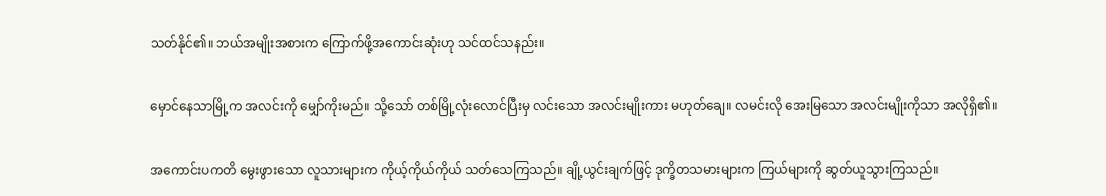သတ်နိုင်၏။ ဘယ်အမျိုးအစားက ကြောက်ဖို့အကောင်းဆုံးဟု သင်ထင်သနည်း။

မှောင်နေသာမြို့က အလင်းကို မျှော်ကိုးမည်။ သို့သော် တစ်မြို့လုံးလောင်ပြီးမှ လင်းသော အလင်းမျိုးကား မဟုတ်ချေ။ လမင်းလို အေးမြသော အလင်းမျိုးကိုသာ အလိုရှိ၏။

အကောင်းပကတိ မွေးဖွားသော လူသားများက ကိုယ့်ကိုယ်ကိုယ် သတ်သေကြသည်။ ချို့ယွင်းချက်ဖြင့် ဒုက္ခိတသမားများက ကြယ်များကို ဆွတ်ယူသွားကြသည်။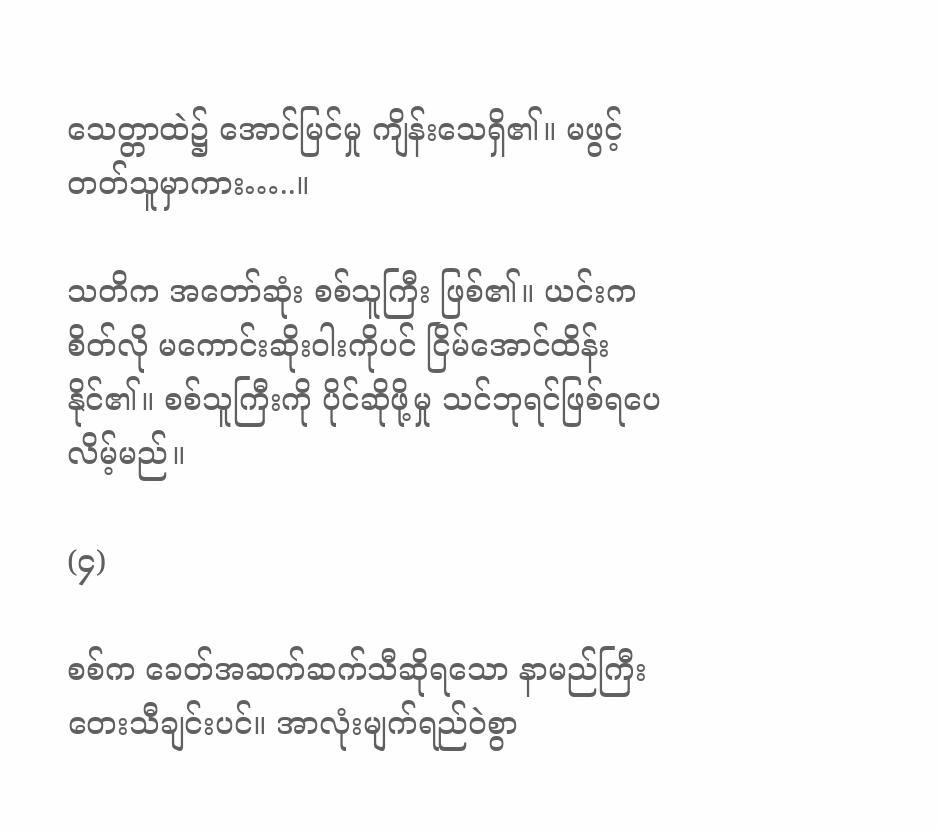သေတ္တာထဲ၌ အောင်မြင်မှု ကျိန်းသေရှိ၏။ မဖွင့်တတ်သူမှာကား…..။

သတိက အတော်ဆုံး စစ်သူကြီး ဖြစ်၏။ ယင်းက စိတ်လို မကောင်းဆိုးဝါးကိုပင် ငြိမ်အောင်ထိန်းနိုင်၏။ စစ်သူကြီးကို ပိုင်ဆိုဖို့မှု သင်ဘုရင်ဖြစ်ရပေလိမ့်မည်။

(၄)

စစ်က ခေတ်အဆက်ဆက်သီဆိုရသော နာမည်ကြီး တေးသီချင်းပင်။ အာလုံးမျက်ရည်ဝဲစွာ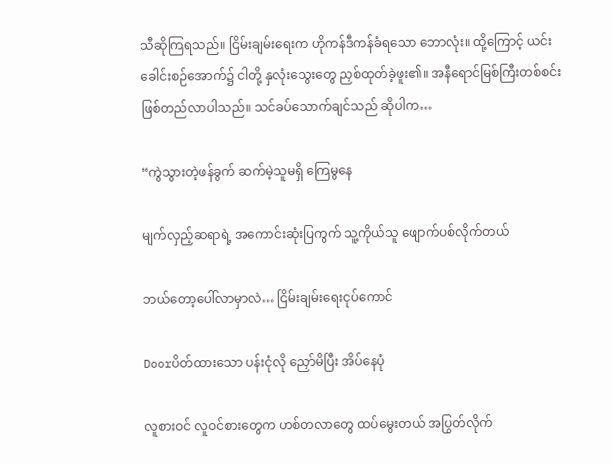သီဆိုကြရသည်။ ငြိမ်းချမ်းရေးက ဟိုကန်ဒီကန်ခံရသော ဘောလုံး။ ထို့ကြောင့် ယင်းခေါင်းစဉ်အောက်၌ ငါတို့ နှလုံးသွေးတွေ ညှစ်ထုတ်ခဲ့ဖူး၏။ အနီရောင်မြစ်ကြီးတစ်စင်း ဖြစ်တည်လာပါသည်။ သင်ခပ်သောက်ချင်သည် ဆိုပါက…

“ကွဲသွားတဲ့ဖန်ခွက် ဆက်မဲ့သူမရှိ ကြေမွနေ

မျက်လှည့်ဆရာရဲ့ အကောင်းဆုံးပြကွက် သူ့ကိုယ်သူ ဖျောက်ပစ်လိုက်တယ်

ဘယ်တော့ပေါ်လာမှာလဲ… ငြိမ်းချမ်းရေးငုပ်ကောင်

Doorပိတ်ထားသော ပန်းငုံလို ညှော်မိပြီး အိပ်နေပုံ

လူစားဝင် လူဝင်စားတွေက ဟစ်တလာတွေ ထပ်မွေးတယ် အပြွတ်လိုက်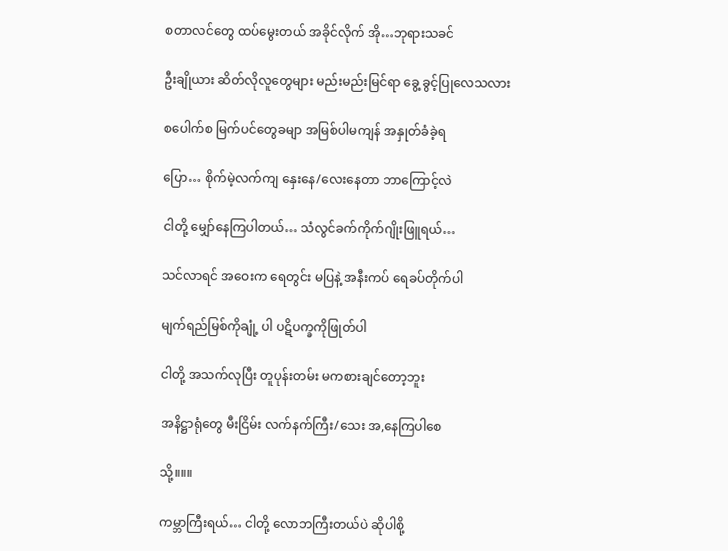စတာလင်တွေ ထပ်မွေးတယ် အခိုင်လိုက် အို…ဘုရားသခင်

ဦးချိုယား ဆိတ်လိုလူတွေများ မည်းမည်းမြင်ရာ ခွေ့ ခွင့်ပြုလေသလား

စပေါက်စ မြက်ပင်တွေခမျာ အမြစ်ပါမကျန် အနှုတ်ခံခဲ့ရ

ပြော… စိုက်မဲ့လက်ကျ နှေးနေ/လေးနေတာ ဘာကြောင့်လဲ

ငါတို့ မျှော်နေကြပါတယ်… သံလွင်ခက်ကိုက်ဂျိုးဖြူရယ်…

သင်လာရင် အဝေးက ရေတွင်း မပြနဲ့ အနီးကပ် ရေခပ်တိုက်ပါ

မျက်ရည်မြစ်ကိုချုံ့ ပါ ပဋိပက္ခကိုဖြုတ်ပါ

ငါတို့ အသက်လုပြီး တူပုန်းတမ်း မကစားချင်တော့ဘူး

အနိဋ္ဌာရုံတွေ မီးငြိမ်း လက်နက်ကြီး/သေး အ,နေကြပါစေ

သို့။။။

ကမ္ဘာကြီးရယ်… ငါတို့ လောဘကြီးတယ်ပဲ ဆိုပါစို့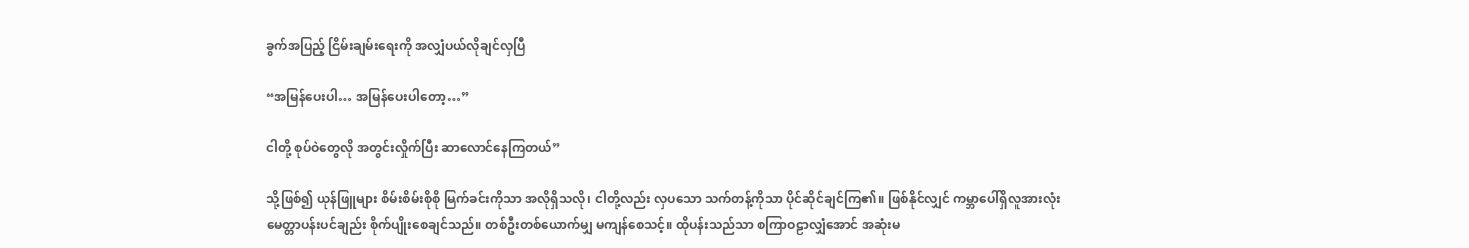ခွက်အပြည့် ငြိမ်းချမ်းရေးကို အလျှံပယ်လိုချင်လှပြီ

“အမြန်ပေးပါ… အမြန်ပေးပါတော့…”

ငါတို့ စုပ်ဝဲတွေလို အတွင်းလှိုက်ပြီး ဆာလောင်နေကြတယ်”

သို့ဖြစ်၍ ယုန်ဖြူများ စိမ်းစိမ်းစိုစို မြက်ခင်းကိုသာ အလိုရှိသလို၊ ငါတို့လည်း လှပသော သက်တန့်ကိုသာ ပိုင်ဆိုင်ချင်ကြ၏။ ဖြစ်နိုင်လျှင် ကမ္ဘာပေါ်ရှိလူအားလုံး မေတ္တာပန်းပင်ချည်း စိုက်ပျိုးစေချင်သည်။ တစ်ဦးတစ်ယောက်မျှ မကျန်စေသင့်။ ထိုပန်းသည်သာ စကြာဝဠာလျှံအောင် အဆုံးမ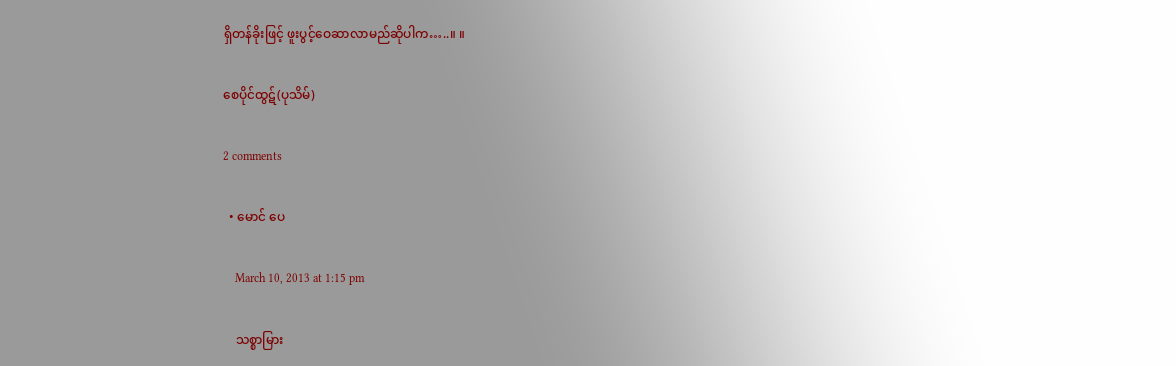ရှိတန်ခိုးဖြင့် ဖူးပွင့်ဝေဆာလာမည်ဆိုပါက…..။ ။

စေပိုင်ထွဋ်(ပုသိမ်)

2 comments

  • မောင် ပေ

    March 10, 2013 at 1:15 pm

    သစ္စာမြား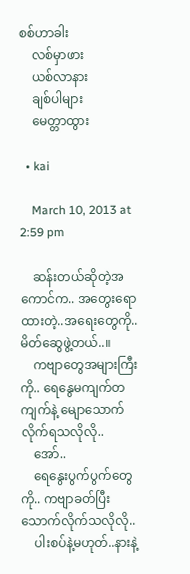စစ်ဟာခါး
    လစ်မှာဖား
    ယစ်လာနား
    ချစ်ပါများ
    မေတ္တာထွား

  • kai

    March 10, 2013 at 2:59 pm

    ဆန်းတယ်ဆိုတဲ့အကောင်က.. အတွေးရောထားတဲ့..အရေးတွေကို.. မိတ်ဆွေဖွဲ့တယ်..။
    ကဗျာတွေအများကြီးကို.. ရေနွေမကျက်တကျက်နဲ့ မျောသောက်လိုက်ရသလိုလို..
    အော်..
    ရေနွေးပွက်ပွက်တွေကို.. ကဗျာခတ်ပြီးသောက်လိုက်သလိုလို..
    ပါးစပ်နဲ့မဟုတ်..နားနဲ့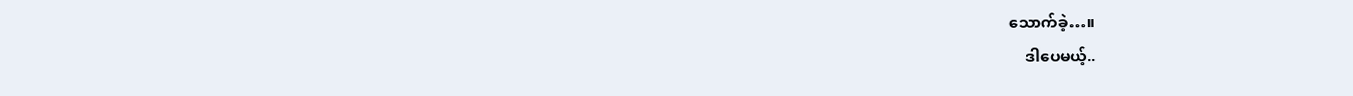သောက်ခဲ့…။
    ဒါပေမယ့်..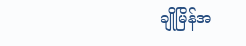ချိုမြိန်အ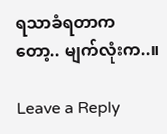ရသာခံရတာကတော့.. မျက်လုံးက..။

Leave a Reply